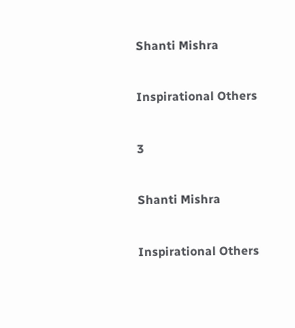Shanti Mishra

Inspirational Others

3

Shanti Mishra

Inspirational Others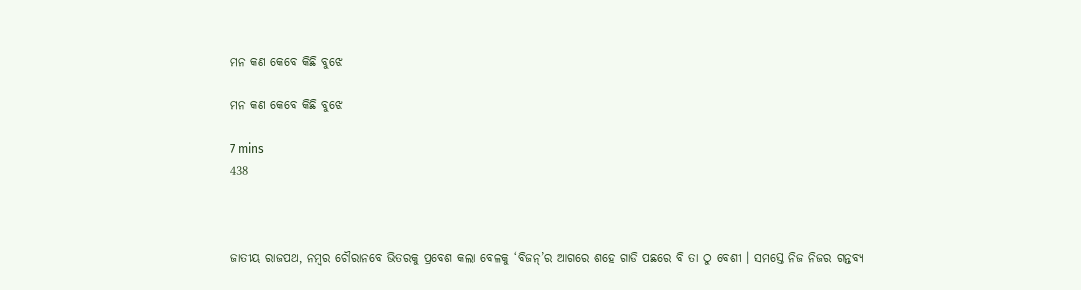ମନ କଣ କେବେ କିଛି ବୁଝେ

ମନ କଣ କେବେ କିଛି ବୁଝେ

7 mins
438



ଜାତୀୟ ରାଜପଥ, ନମ୍ବର ଚୌରାନବେ ଭିତରକୁ ପ୍ରବେଶ କଲା ବେଳକୁ ‘ବିଜନ୍’ର ଆଗରେ ଶହେ ଗାଡି ପଛରେ ବି ତା ଠୁ ବେଶୀ । ସମସ୍ତେ ନିଜ ନିଜର ଗନ୍ତବ୍ୟ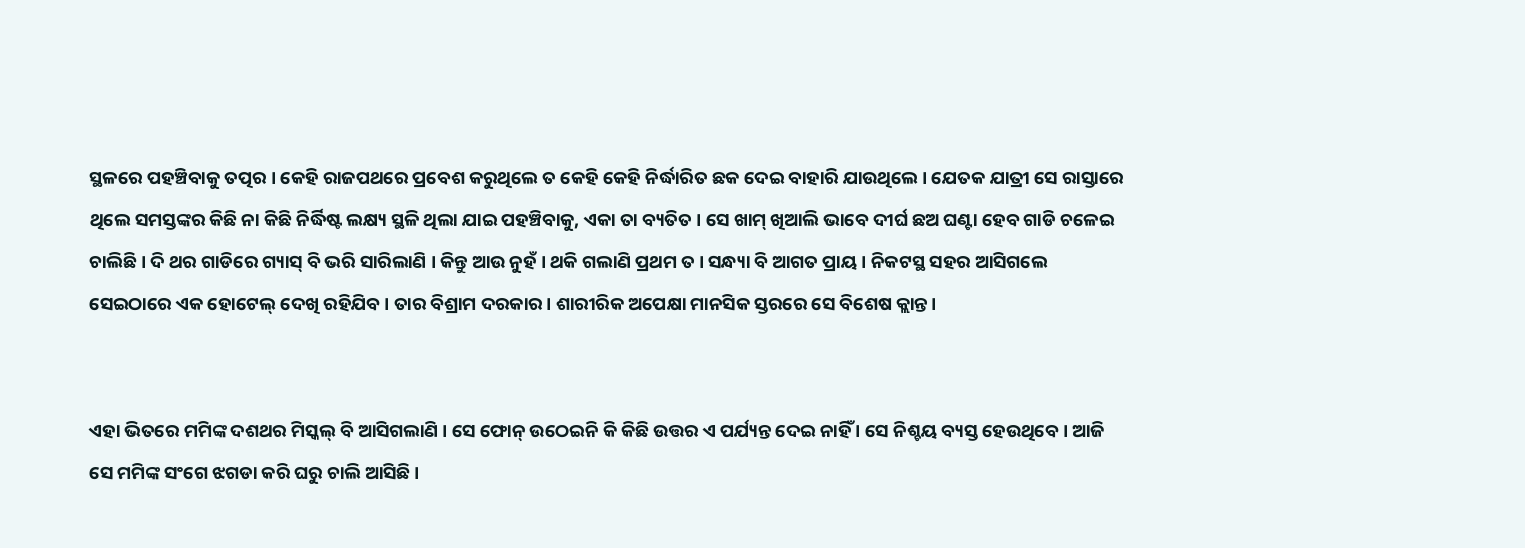ସ୍ଥଳରେ ପହଞ୍ଚିବାକୁ ତତ୍ପର । କେହି ରାଜପଥରେ ପ୍ରବେଶ କରୁଥିଲେ ତ କେହି କେହି ନିର୍ଦ୍ଧାରିତ ଛକ ଦେଇ ବାହାରି ଯାଉଥିଲେ । ଯେତକ ଯାତ୍ରୀ ସେ ରାସ୍ତାରେ ଥିଲେ ସମସ୍ତଙ୍କର କିଛି ନା କିଛି ନିର୍ଦ୍ଧିଷ୍ଟ ଲକ୍ଷ୍ୟ ସ୍ଥଳି ଥିଲା ଯାଇ ପହଞ୍ଚିବାକୁ, ଏକା ତା ବ୍ୟତିତ । ସେ ଖାମ୍ ଖିଆଲି ଭାବେ ଦୀର୍ଘ ଛଅ ଘଣ୍ଟା ହେବ ଗାଡି ଚଳେଇ ଚାଲିଛି । ଦି ଥର ଗାଡିରେ ଗ୍ୟାସ୍ ବି ଭରି ସାରିଲାଣି । କିନ୍ତୁ ଆଉ ନୁହଁ । ଥକି ଗଲାଣି ପ୍ରଥମ ତ । ସନ୍ଧ୍ୟା ବି ଆଗତ ପ୍ରାୟ । ନିକଟସ୍ଥ ସହର ଆସିଗଲେ ସେଇଠାରେ ଏକ ହୋଟେଲ୍ ଦେଖି ରହିଯିବ । ତାର ବିଶ୍ରାମ ଦରକାର । ଶାରୀରିକ ଅପେକ୍ଷା ମାନସିକ ସ୍ତରରେ ସେ ବିଶେଷ କ୍ଲାନ୍ତ ।


ଏହା ଭିତରେ ମମିଙ୍କ ଦଶଥର ମିସ୍କଲ୍ ବି ଆସିଗଲାଣି । ସେ ଫୋନ୍ ଉଠେଇନି କି କିଛି ଉତ୍ତର ଏ ପର୍ଯ୍ୟନ୍ତ ଦେଇ ନାହିଁ । ସେ ନିଶ୍ଚୟ ବ୍ୟସ୍ତ ହେଉଥିବେ । ଆଜି ସେ ମମିଙ୍କ ସଂଗେ ଝଗଡା କରି ଘରୁ ଚାଲି ଆସିଛି ।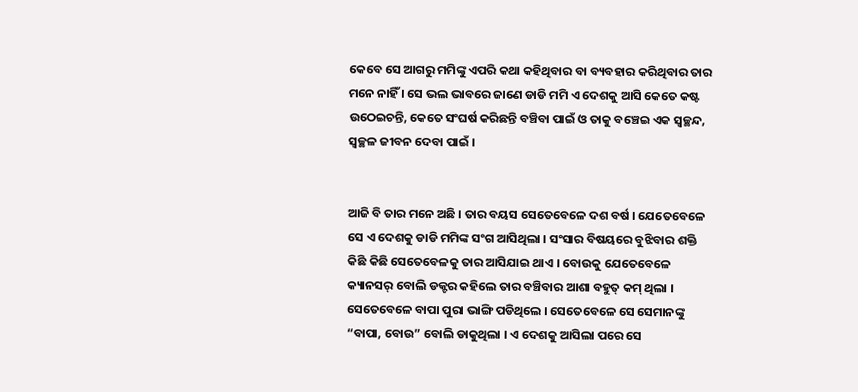କେବେ ସେ ଆଗରୁ ମମିଙ୍କୁ ଏପରି କଥା କହିଥିବାର ବା ବ୍ୟବହାର କରିଥିବାର ତାର ମନେ ନାହିଁ । ସେ ଭଲ ଭାବରେ ଜାଣେ ଡାଡି ମମି ଏ ଦେଶକୁ ଆସି କେତେ କଷ୍ଟ ଉଠେଇଚନ୍ତି, କେତେ ସଂଘର୍ଷ କରିଛନ୍ତି ବଞ୍ଚିବା ପାଇଁ ଓ ତାକୁ ବଞ୍ଚେଇ ଏକ ସ୍ବଚ୍ଛନ୍ଦ, ସ୍ବଚ୍ଛଳ ଜୀବନ ଦେବା ପାଇଁ ।


ଆଜି ବି ତାର ମନେ ଅଛି । ତାର ବୟସ ସେତେବେଳେ ଦଶ ବର୍ଷ । ଯେତେବେଳେ ସେ ଏ ଦେଶକୁ ଡାଡି ମମିଙ୍କ ସଂଗ ଆସିଥିଲା । ସଂସାର ବିଷୟରେ ବୁଝିବାର ଶକ୍ତି କିଛି କିଛି ସେତେବେଳକୁ ତାର ଆସିଯାଇ ଥାଏ । ବୋଉକୁ ଯେତେବେଳେ କ୍ୟାନସର୍ ବୋଲି ଡକ୍ଟର କହିଲେ ତାର ବଞ୍ଚିବାର ଆଶା ବହୁତ୍ କମ୍ ଥିଲା । ସେତେବେଳେ ବାପା ପୁରା ଭାଙ୍ଗି ପଡିଥିଲେ । ସେତେବେଳେ ସେ ସେମାନଙ୍କୁ “ବାପା, ବୋଉ” ବୋଲି ଡାକୁଥିଲା । ଏ ଦେଶକୁ ଆସିଲା ପରେ ସେ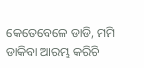କେତେବେଳେ ଡାଡି, ମମି ଡାକିବା ଆରମ୍ଭ କରିଚି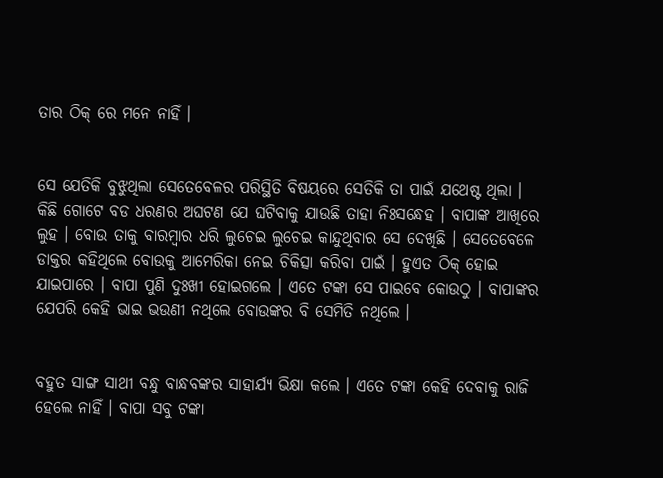ତାର ଠିକ୍ ରେ ମନେ ନାହିଁ ।


ସେ ଯେତିକି ବୁଝୁଥିଲା ସେତେବେଳର ପରିସ୍ଥିତି ବିଷୟରେ ସେତିକି ତା ପାଇଁ ଯଥେଷ୍ଟ ଥିଲା । କିଛି ଗୋଟେ ବଡ ଧରଣର ଅଘଟଣ ଯେ ଘଟିବାକୁ ଯାଉଛି ତାହା ନିଃସନ୍ଧେହ । ବାପାଙ୍କ ଆଖିରେ ଲୁହ । ବୋଉ ତାକୁ ବାରମ୍ବାର ଧରି ଲୁଚେଇ ଲୁଚେଇ କାନ୍ଦୁଥିବାର ସେ ଦେଖିଛି । ସେତେବେଳେ ଡାକ୍ତର କହିଥିଲେ ବୋଉକୁ ଆମେରିକା ନେଇ ଚିକିତ୍ସା କରିବା ପାଇଁ । ହୁଏତ ଠିକ୍ ହୋଇ ଯାଇପାରେ । ବାପା ପୁଣି ଦୁଃଖୀ ହୋଇଗଲେ । ଏତେ ଟଙ୍କା ସେ ପାଇବେ କୋଉଠୁ । ବାପାଙ୍କର ଯେପରି କେହି ଭାଇ ଭଉଣୀ ନଥିଲେ ବୋଉଙ୍କର ବି ସେମିତି ନଥିଲେ ।


ବହୁତ ସାଙ୍ଗ ସାଥୀ ବନ୍ଧୁ ବାନ୍ଧବଙ୍କର ସାହାର୍ଯ୍ୟ ଭିକ୍ଷା କଲେ । ଏତେ ଟଙ୍କା କେହି ଦେବାକୁ ରାଜି ହେଲେ ନାହିଁ । ବାପା ସବୁ ଟଙ୍କା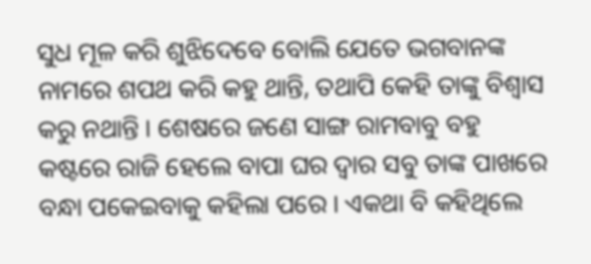ସୁଧ ମୂଳ କରି ଶୁଝିଦେବେ ବୋଲି ଯେତେ ଭଗବାନଙ୍କ ନାମରେ ଶପଥ କରି କହୁ ଥାନ୍ତି, ତଥାପି କେହି ତାଙ୍କୁ ବିଶ୍ବାସ କରୁ ନଥାନ୍ତି । ଶେଷରେ ଜଣେ ସାଙ୍ଗ ରାମବାବୁ ବହୁ କଷ୍ଟରେ ରାଜି ହେଲେ ବାପା ଘର ଦ୍ବାର ସବୁ ତାଙ୍କ ପାଖରେ ବନ୍ଧା ପକେଇବାକୁ କହିଲା ପରେ । ଏକଥା ବି କହିଥିଲେ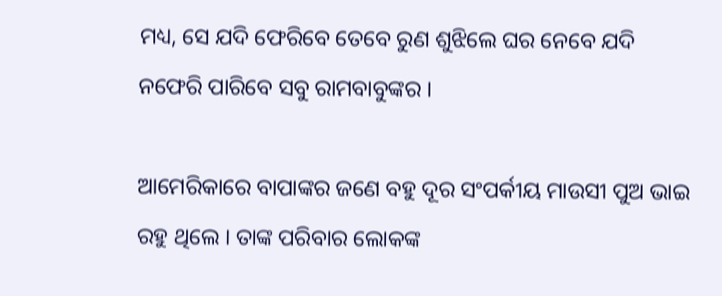ମଧ୍ୟ, ସେ ଯଦି ଫେରିବେ ତେବେ ରୁଣ ଶୁଝିଲେ ଘର ନେବେ ଯଦି ନଫେରି ପାରିବେ ସବୁ ରାମବାବୁଙ୍କର ।

ଆମେରିକାରେ ବାପାଙ୍କର ଜଣେ ବହୁ ଦୂର ସଂପର୍କୀୟ ମାଉସୀ ପୁଅ ଭାଇ ରହୁ ଥିଲେ । ତାଙ୍କ ପରିବାର ଲୋକଙ୍କ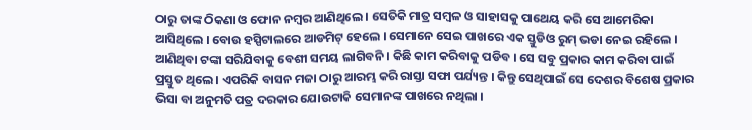ଠାରୁ ତାଙ୍କ ଠିକଣା ଓ ଫୋନ ନମ୍ବର ଆଣିଥିଲେ । ସେତିକି ମାତ୍ର ସମ୍ବଳ ଓ ସାହାସକୁ ପାଥେୟ କରି ସେ ଆମେରିକା ଆସିଥିଲେ । ବୋଉ ହସ୍ପିଟାଲରେ ଆଡମିଟ୍ ହେଲେ । ସେମାନେ ସେଇ ପାଖରେ ଏକ ସ୍ତୁଡିଓ ରୁମ୍ ଭଡା ନେଇ ରହିଲେ । ଆଣିଥିବା ଟଙ୍କା ସରିଯିବାକୁ ବେଶୀ ସମୟ ଲାଗିବନି । କିଛି କାମ କରିବାକୁ ପଡିବ । ସେ ସବୁ ପ୍ରକାର କାମ କରିବା ପାଇଁ ପ୍ରସ୍ତୁତ ଥିଲେ । ଏପରିକି ବାସନ ମଜା ଠାରୁ ଆରମ୍ଭ କରି ରାସ୍ତା ସଫା ପର୍ଯ୍ୟନ୍ତ । କିନ୍ତୁ ସେଥିପାଇଁ ସେ ଦେଶର ବିଶେଷ ପ୍ରକାର ଭିସା ବା ଅନୁମତି ପତ୍ର ଦରକାର ଯୋଉଟାକି ସେମାନଙ୍କ ପାଖରେ ନଥିଲା ।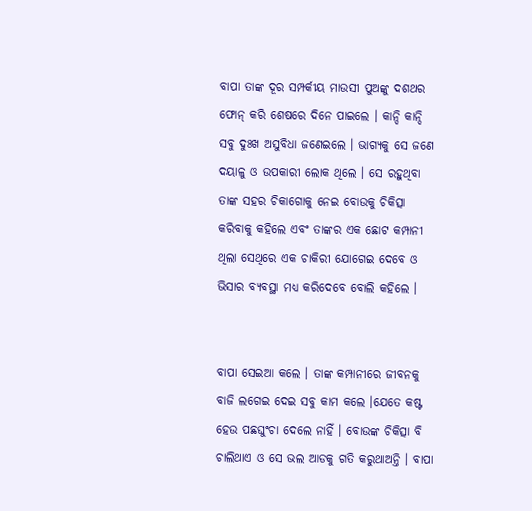ବାପା ତାଙ୍କ ଦୂର ସମ୍ପର୍କୀୟ ମାଉସୀ ପୁଅଙ୍କୁ ଦଶଥର ଫୋନ୍ କରି ଶେଷରେ ଦିନେ ପାଇଲେ । କାନ୍ଦି କାନ୍ଦି ସବୁ ଦୁଃଖ ଅସୁବିଧା ଜଣେଇଲେ । ଭାଗ୍ୟକୁ ସେ ଜଣେ ଦୟାଳୁ ଓ ଉପକାରୀ ଲୋକ ଥିଲେ । ସେ ରହୁଥିବା ତାଙ୍କ ସହର ଚିକାଗୋକୁ ନେଇ ବୋଉକୁ ଚିକିତ୍ସା କରିବାକୁ କହିଲେ ଏବଂ ତାଙ୍କର ଏକ ଛୋଟ କମ୍ପାନୀ ଥିଲା ସେଥିରେ ଏକ ଚାକିରୀ ଯୋଗେଇ ଦେବେ ଓ ଭିସାର ବ୍ୟବସ୍ଥା ମଧ୍ୟ କରିଦେବେ ବୋଲି କହିଲେ ।


ବାପା ସେଇଆ କଲେ । ତାଙ୍କ କମ୍ପାନୀରେ ଜୀବନକୁ ବାଜି ଲଗେଇ ଦେଇ ସବୁ କାମ କଲେ ।ଯେତେ କଷ୍ଟ ହେଉ ପଛଘୁଂଚା ଦେଲେ ନାହିଁ । ବୋଉଙ୍କ ଚିକିତ୍ସା ବି ଚାଲିଥାଏ ଓ ସେ ଭଲ ଆଡକୁ ଗତି କରୁଥାଅନ୍ତି । ବାପା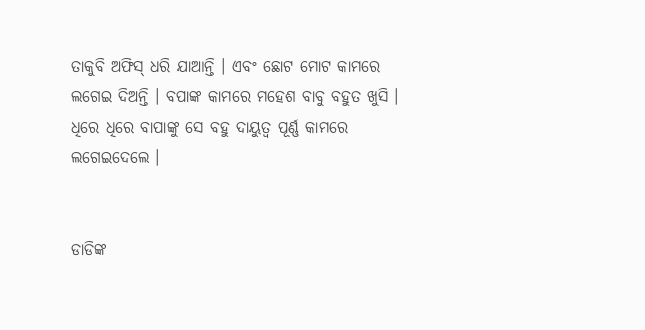ତାକୁବି ଅଫିସ୍ ଧରି ଯାଆନ୍ତି । ଏବଂ ଛୋଟ ମୋଟ କାମରେ ଲଗେଇ ଦିଅନ୍ତି । ବପାଙ୍କ କାମରେ ମହେଶ ବାବୁ ବହୁତ ଖୁସି । ଧିରେ ଧିରେ ବାପାଙ୍କୁ ସେ ବହୁ ଦାୟୁତ୍ବ ପୂର୍ଣ୍ଣ କାମରେ ଲଗେଇଦେଲେ ।


ଡାଡିଙ୍କ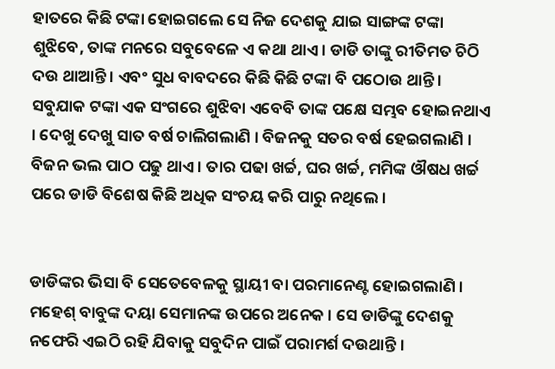ହାତରେ କିଛି ଟଙ୍କା ହୋଇଗଲେ ସେ ନିଜ ଦେଶକୁ ଯାଇ ସାଙ୍ଗଙ୍କ ଟଙ୍କା ଶୁଝିବେ, ତାଙ୍କ ମନରେ ସବୁବେଳେ ଏ କଥା ଥାଏ । ଡାଡି ତାଙ୍କୁ ରୀତିମତ ଚିଠି ଦଉ ଥାଆନ୍ତି । ଏବଂ ସୁଧ ବାବଦରେ କିଛି କିଛି ଟଙ୍କା ବି ପଠୋଉ ଥାନ୍ତି । ସବୁଯାକ ଟଙ୍କା ଏକ ସଂଗରେ ଶୁଝିବା ଏବେବି ତାଙ୍କ ପକ୍ଷେ ସମ୍ଭବ ହୋଇନଥାଏ । ଦେଖୁ ଦେଖୁ ସାତ ବର୍ଷ ଚାଲିଗଲାଣି । ବିଜନକୁ ସତର ବର୍ଷ ହେଇଗଲାଣି । ବିଜନ ଭଲ ପାଠ ପଢୁ ଥାଏ । ତାର ପଢା ଖର୍ଚ୍ଚ, ଘର ଖର୍ଚ୍ଚ, ମମିଙ୍କ ଔଷଧ ଖର୍ଚ୍ଚ ପରେ ଡାଡି ବିଶେଷ କିଛି ଅଧିକ ସଂଚୟ କରି ପାରୁ ନଥିଲେ ।


ଡାଡିଙ୍କର ଭିସା ବି ସେତେବେଳକୁ ସ୍ଥାୟୀ ବା ପରମାନେଣ୍ଟ ହୋଇଗଲାଣି । ମହେଶ୍ ବାବୁଙ୍କ ଦୟା ସେମାନଙ୍କ ଉପରେ ଅନେକ । ସେ ଡାଡିଙ୍କୁ ଦେଶକୁ ନଫେରି ଏଇଠି ରହି ଯିବାକୁ ସବୁଦିନ ପାଇଁ ପରାମର୍ଶ ଦଉଥାନ୍ତି ।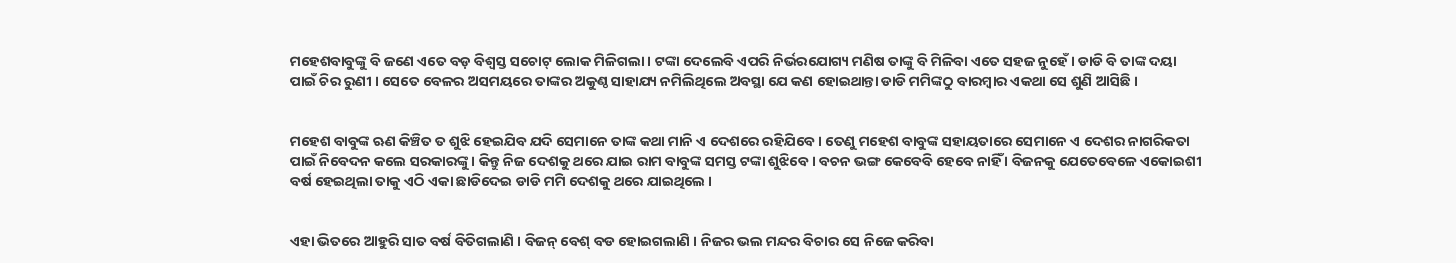ମହେଶବାବୁଙ୍କୁ ବି ଜଣେ ଏତେ ବଡ଼ ବିଶ୍ବସ୍ତ ସଚୋଟ୍ ଲୋକ ମିଳିଗଲା । ଟଙ୍କା ଦେଲେବି ଏପରି ନିର୍ଭରଯୋଗ୍ୟ ମଣିଷ ତାଙ୍କୁ ବି ମିଳିବା ଏତେ ସହଜ ନୁହେଁ । ଡାଡି ବି ତାଙ୍କ ଦୟା ପାଇଁ ଚିର ରୁଣୀ । ସେତେ ବେଳର ଅସମୟରେ ତାଙ୍କର ଅକୁଣ୍ଠ ସାହାଯ୍ୟ ନମିଲିଥିଲେ ଅବସ୍ଥା ଯେ କଣ ହୋଇଥାନ୍ତା ଡାଡି ମମିଙ୍କଠୁ ବାରମ୍ବାର ଏକଥା ସେ ଶୁଣି ଆସିଛି ।


ମହେଶ ବାବୁଙ୍କ ଋଣ କିଞ୍ଚିତ ତ ଶୁଝି ହେଇଯିବ ଯଦି ସେମାନେ ତାଙ୍କ କଥା ମାନି ଏ ଦେଶରେ ରହିଯିବେ । ତେଣୁ ମହେଶ ବାବୁଙ୍କ ସହାୟତାରେ ସେମାନେ ଏ ଦେଶର ନାଗରିକତା ପାଇଁ ନିବେଦନ କଲେ ସରକାରଙ୍କୁ । କିନ୍ତୁ ନିଜ ଦେଶକୁ ଥରେ ଯାଇ ରାମ ବାବୁଙ୍କ ସମସ୍ତ ଟଙ୍କା ଶୁଝିବେ । ବଚନ ଭଙ୍ଗ କେବେବି ହେବେ ନାହିଁ । ବିଜନକୁ ଯେତେବେଳେ ଏକୋଇଶୀ ବର୍ଷ ହେଇଥିଲା ତାକୁ ଏଠି ଏକା ଛାଡିଦେଇ ଡାଡି ମମି ଦେଶକୁ ଥରେ ଯାଇଥିଲେ ।


ଏହା ଭିତରେ ଆହୁରି ସାତ ବର୍ଷ ବିତିଗଲାଣି । ବିଜନ୍ ବେଶ୍ ବଡ ହୋଇଗଲାଣି । ନିଜର ଭଲ ମନ୍ଦର ବିଚାର ସେ ନିଜେ କରିବା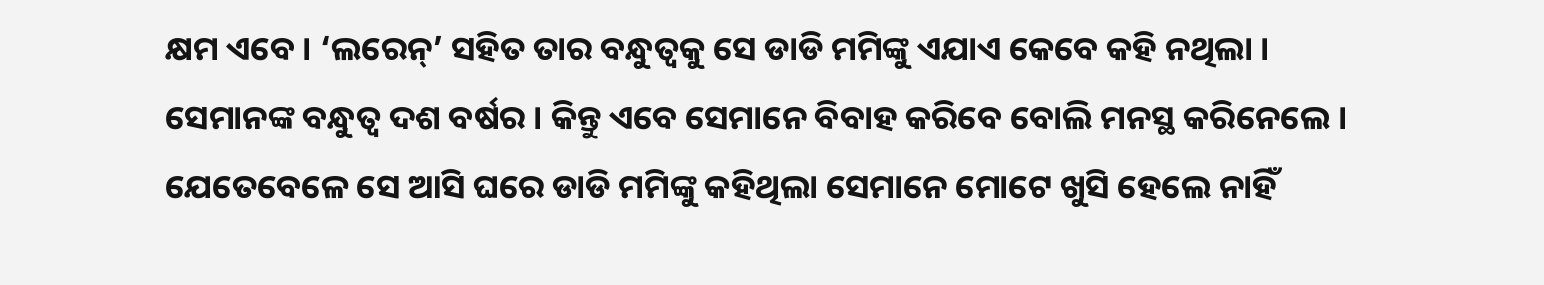କ୍ଷମ ଏବେ । ‘ଲରେନ୍’ ସହିତ ତାର ବନ୍ଧୁତ୍ବକୁ ସେ ଡାଡି ମମିଙ୍କୁ ଏଯାଏ କେବେ କହି ନଥିଲା । ସେମାନଙ୍କ ବନ୍ଧୁତ୍ବ ଦଶ ବର୍ଷର । କିନ୍ତୁ ଏବେ ସେମାନେ ବିବାହ କରିବେ ବୋଲି ମନସ୍ଥ କରିନେଲେ । ଯେତେବେଳେ ସେ ଆସି ଘରେ ଡାଡି ମମିଙ୍କୁ କହିଥିଲା ସେମାନେ ମୋଟେ ଖୁସି ହେଲେ ନାହିଁ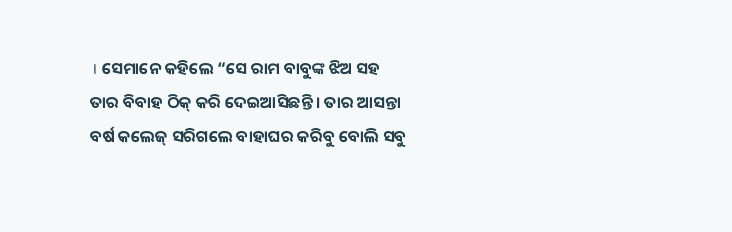। ସେମାନେ କହିଲେ “ସେ ରାମ ବାବୁଙ୍କ ଝିଅ ସହ ତାର ବିବାହ ଠିକ୍ କରି ଦେଇଆସିଛନ୍ତି । ତାର ଆସନ୍ତା ବର୍ଷ କଲେଜ୍ ସରିଗଲେ ବାହାଘର କରିବୁ ବୋଲି ସବୁ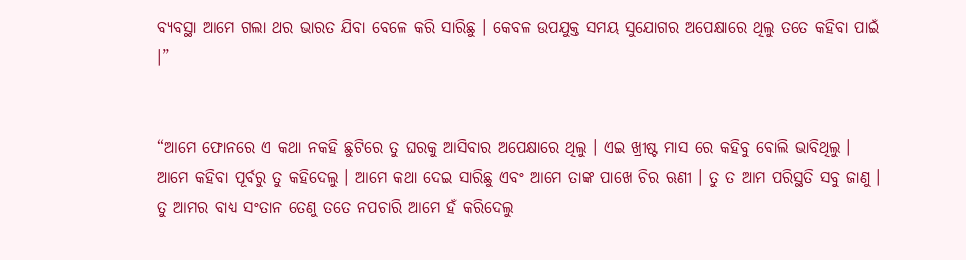ବ୍ୟବସ୍ଥା ଆମେ ଗଲା ଥର ଭାରତ ଯିବା ବେଳେ କରି ସାରିଛୁ । କେବଳ ଉପଯୁକ୍ତ ସମୟ ସୁଯୋଗର ଅପେକ୍ଷାରେ ଥିଲୁ ତତେ କହିବା ପାଇଁ ।”


“ଆମେ ଫୋନରେ ଏ କଥା ନକହି ଛୁଟିରେ ତୁ ଘରକୁ ଆସିବାର ଅପେକ୍ଷାରେ ଥିଲୁ । ଏଇ ଖ୍ରୀଷ୍ଟ ମାସ ରେ କହିବୁ ବୋଲି ଭାବିଥିଲୁ । ଆମେ କହିବା ପୂର୍ବରୁ ତୁ କହିଦେଲୁ । ଆମେ କଥା ଦେଇ ସାରିଛୁ ଏବଂ ଆମେ ତାଙ୍କ ପାଖେ ଚିର ଋଣୀ । ତୁ ତ ଆମ ପରିସ୍ଥତି ସବୁ ଜାଣୁ । ତୁ ଆମର ବାଧ୍ୟ ସଂତାନ ତେଣୁ ତତେ ନପଚାରି ଆମେ ହଁ କରିଦେଲୁ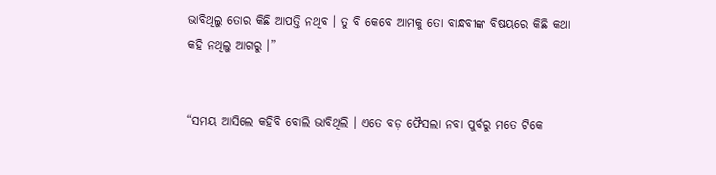ଭାବିଥିଲୁ ତୋର କିଛି ଆପତ୍ତି ନଥିବ । ତୁ ବି କେବେ ଆମକୁ ତୋ ବାନ୍ଧବୀଙ୍କ ବିଷୟରେ କିଛି କଥା କହି ନଥିଲୁ ଆଗରୁ ।”


“ସମୟ ଆସିଲେ କହିବି ବୋଲି ଭାବିଥିଲି । ଏତେ ବଡ଼ ଫୈସଲା ନବା ପୁର୍ବରୁ ମତେ ଟିକେ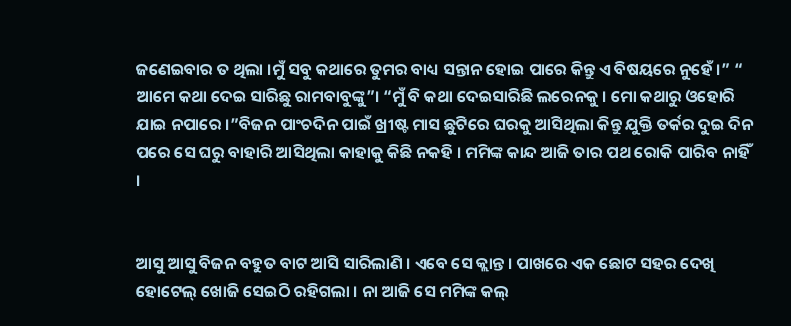ଜଣେଇବାର ତ ଥିଲା ।ମୁଁ ସବୁ କଥାରେ ତୁମର ବାଧ୍ୟ ସନ୍ତାନ ହୋଇ ପାରେ କିନ୍ତୁ ଏ ବିଷୟରେ ନୁହେଁ ।” “ ଆମେ କଥା ଦେଇ ସାରିଛୁ ରାମବାବୁଙ୍କୁ”। “ମୁଁ ବି କଥା ଦେଇସାରିଛି ଲରେନକୁ । ମୋ କଥାରୁ ଓହୋରି ଯାଇ ନପାରେ ।”ବିଜନ ପାଂଚଦିନ ପାଇଁ ଖ୍ରୀଷ୍ଟ ମାସ ଛୁଟିରେ ଘରକୁ ଆସିଥିଲା କିନ୍ତୁ ଯୁକ୍ତି ତର୍କର ଦୁଇ ଦିନ ପରେ ସେ ଘରୁ ବାହାରି ଆସିଥିଲା କାହାକୁ କିଛି ନକହି । ମମିଙ୍କ କାନ୍ଦ ଆଜି ତାର ପଥ ରୋକି ପାରିବ ନାହିଁ ।


ଆସୁ ଆସୁ ବିଜନ ବହୁତ ବାଟ ଆସି ସାରିଲାଣି । ଏବେ ସେ କ୍ଲାନ୍ତ । ପାଖରେ ଏକ ଛୋଟ ସହର ଦେଖି ହୋଟେଲ୍ ଖୋଜି ସେଇଠି ରହିଗଲା । ନା ଆଜି ସେ ମମିଙ୍କ କଲ୍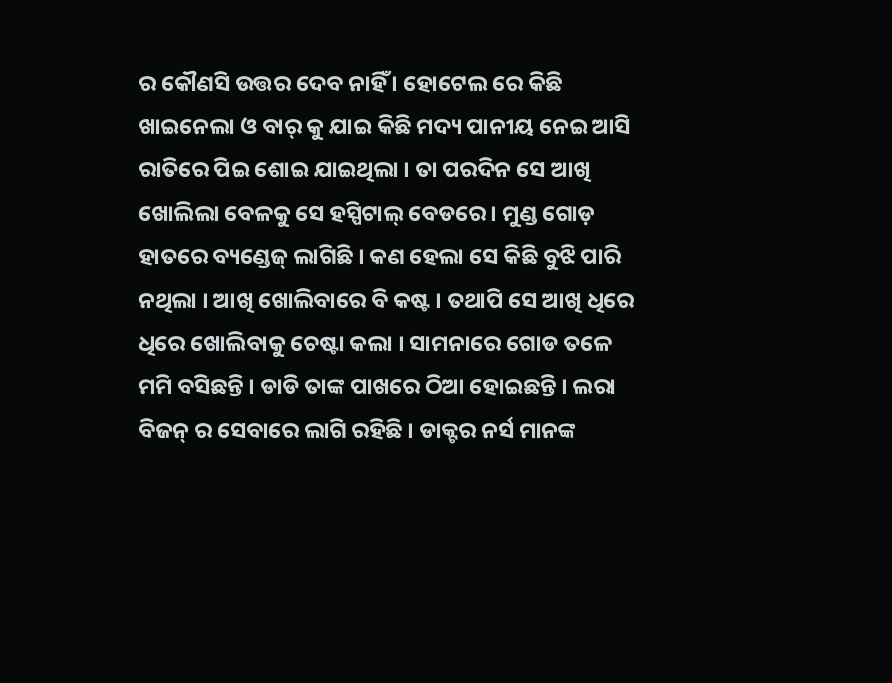ର କୌଣସି ଉତ୍ତର ଦେବ ନାହିଁ । ହୋଟେଲ ରେ କିଛି ଖାଇନେଲା ଓ ବାର୍ କୁ ଯାଇ କିଛି ମଦ୍ୟ ପାନୀୟ ନେଇ ଆସି ରାତିରେ ପିଇ ଶୋଇ ଯାଇଥିଲା । ତା ପରଦିନ ସେ ଆଖି ଖୋଲିଲା ବେଳକୁ ସେ ହସ୍ପିଟାଲ୍ ବେଡରେ । ମୁଣ୍ଡ ଗୋଡ଼ ହାତରେ ବ୍ୟଣ୍ଡେଜ୍ ଲାଗିଛି । କଣ ହେଲା ସେ କିଛି ବୁଝି ପାରି ନଥିଲା । ଆଖି ଖୋଲିବାରେ ବି କଷ୍ଟ । ତଥାପି ସେ ଆଖି ଧିରେ ଧିରେ ଖୋଲିବାକୁ ଚେଷ୍ଟା କଲା । ସାମନାରେ ଗୋଡ ତଳେ ମମି ବସିଛନ୍ତି । ଡାଡି ତାଙ୍କ ପାଖରେ ଠିଆ ହୋଇଛନ୍ତି । ଲରା ବିଜନ୍ ର ସେବାରେ ଲାଗି ରହିଛି । ଡାକ୍ଟର ନର୍ସ ମାନଙ୍କ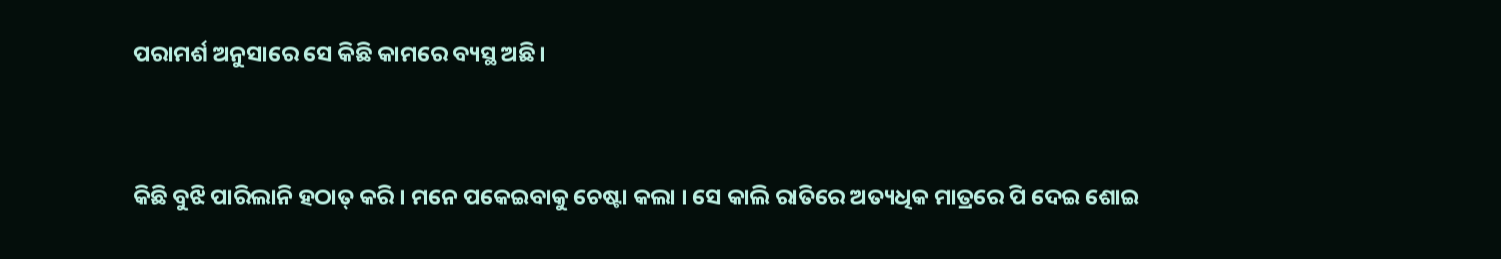ପରାମର୍ଶ ଅନୁସାରେ ସେ କିଛି କାମରେ ବ୍ୟସ୍ଥ ଅଛି।


କିଛି ବୁଝି ପାରିଲାନି ହଠାତ୍ କରି । ମନେ ପକେଇବାକୁ ଚେଷ୍ଟା କଲା । ସେ କାଲି ରାତିରେ ଅତ୍ୟଧିକ ମାତ୍ରରେ ପି ଦେଇ ଶୋଇ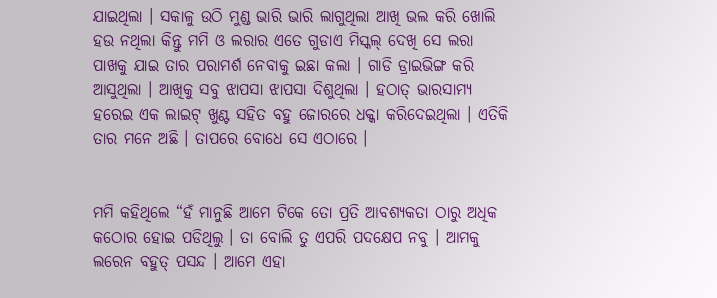ଯାଇଥିଲା । ସକାଳୁ ଉଠି ମୁଣ୍ଡ ଭାରି ଭାରି ଲାଗୁଥିଲା ଆଖି ଭଲ କରି ଖୋଲି ହଉ ନଥିଲା କିନ୍ତୁ ମମି ଓ ଲରାର ଏତେ ଗୁଡାଏ ମିସ୍କଲ୍ ଦେଖି ସେ ଲରା ପାଖକୁ ଯାଇ ତାର ପରାମର୍ଶ ନେବାକୁ ଇଛା କଲା । ଗାଡି ଡ୍ରାଇଭିଙ୍ଗ କରି ଆସୁଥିଲା । ଆଖିକୁ ସବୁ ଝାପସା ଝାପସା ଦିଶୁଥିଲା । ହଠାତ୍ ଭାରସାମ୍ୟ ହରେଇ ଏକ ଲାଇଟ୍ ଖୁଣ୍ଟ ସହିତ ବହୁ ଜୋରରେ ଧକ୍କା କରିଦେଇଥିଲା । ଏତିକି ତାର ମନେ ଅଛି । ତାପରେ ବୋଧେ ସେ ଏଠାରେ ।


ମମି କହିଥିଲେ “ହଁ ମାନୁଛି ଆମେ ଟିକେ ତୋ ପ୍ରତି ଆବଶ୍ୟକତା ଠାରୁ ଅଧିକ କଠୋର ହୋଇ ପଡିଥିଲୁ । ତା ବୋଲି ତୁ ଏପରି ପଦକ୍ଷେପ ନବୁ । ଆମକୁ ଲରେନ ବହୁତ୍ ପସନ୍ଦ । ଆମେ ଏହା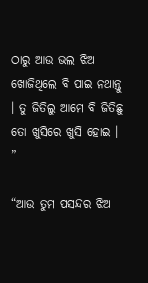ଠାରୁ ଆଉ ଭଲ ଝିଅ ଖୋଜିଥିଲେ ବି ପାଇ ନଥାନ୍ତୁ । ତୁ ଜିତିଲୁ ଆମେ ବି ଜିତିଛୁ ତୋ ଖୁସିରେ ଖୁସି ହୋଇ । ”

“ଆଉ ତୁମ ପସନ୍ଦର ଝିଅ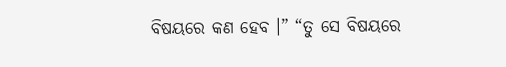ବିଷୟରେ କଣ ହେବ ।” “ତୁ ସେ ବିଷୟରେ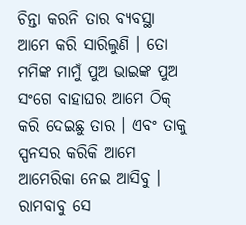ଚିନ୍ତା କରନି ତାର ବ୍ୟବସ୍ଥା ଆମେ କରି ସାରିଲୁଣି । ତୋ ମମିଙ୍କ ମାମୁଁ ପୁଅ ଭାଇଙ୍କ ପୁଅ ସଂଗେ ବାହାଘର ଆମେ ଠିକ୍ କରି ଦେଇଛୁ ତାର । ଏବଂ ତାକୁ ସ୍ପନସର କରିକି ଆମେ ଆମେରିକା ନେଇ ଆସିବୁ । ରାମବାବୁ ସେ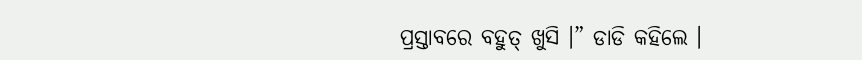ପ୍ରସ୍ତାବରେ ବହୁତ୍ ଖୁସି ।” ଡାଡି କହିଲେ ।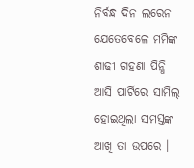ନିର୍ବନ୍ଧ ଦିନ ଲରେନ ଯେତେବେଳେ ମମିଙ୍କ ଶାଢୀ ଗହଣା ପିନ୍ଧି ଆସି ପାର୍ଟିରେ ସାମିଲ୍ ହୋଇଥିଲା ସମସ୍ତଙ୍କ ଆଖି ତା ଉପରେ ।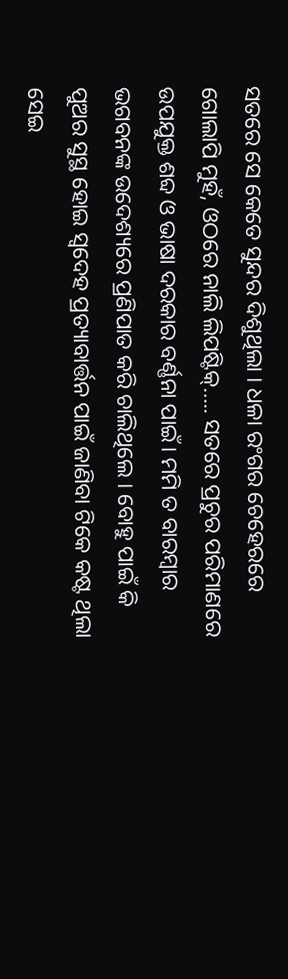ସତରେ ସେ କେତେ ସୁନ୍ଦର ଦିଶୁଥିଲା । ଧଳା ରଂଗର ଚେହେରରେ ଗୋଲାପି ମୁହଁ, ଓଠରେ ନାଲି ଲିପଷ୍ଟିକ୍….. ସତରେ ପ୍ରଚୁର ପରିମାଣରେ ଉପଯୁକ୍ତ ଶବ୍ଦ ଓ ଭାଷା ଦରକାର ବର୍ଣ୍ଣନା ପାଇଁ। ମମି ତ ବାରମ୍ବାର ଭଗବନଙ୍କ ଉଦେଶ୍ୟରେ ପ୍ରଣିପାତ କରି ଚାଲିଥିଲେ । ବୋହୁ ପାଇଁ କି ପୁଅର ସୁସ୍ଥ ହୋଇ ସ୍ବଦେହ ପ୍ରତ୍ୟାବାର୍ତ୍ତନ ପାଇଁ ଜାଣିବା ଟିକେ କଷ୍ଟ ଥିଲା ସେଇ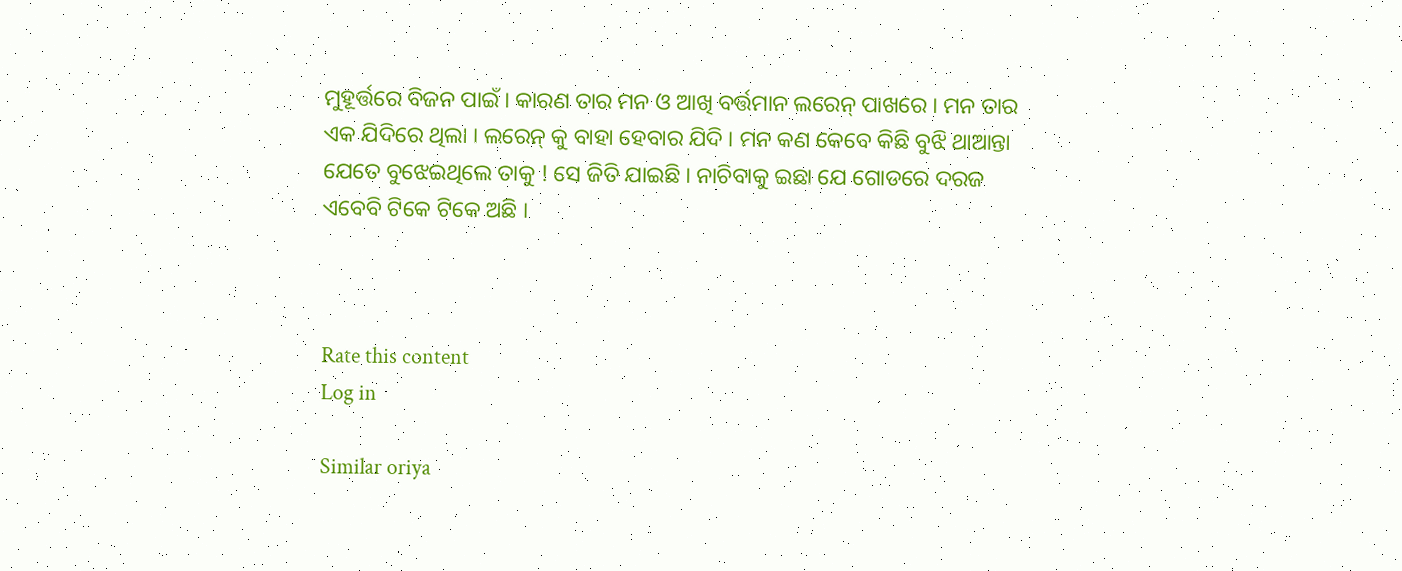ମୁହୂର୍ତ୍ତରେ ବିଜନ ପାଇଁ । କାରଣ ତାର ମନ ଓ ଆଖି ବର୍ତ୍ତମାନ ଲରେନ୍ ପାଖରେ । ମନ ତାର ଏକ ଯିଦିରେ ଥିଲା । ଲରେନ୍ କୁ ବାହା ହେବାର ଯିଦି । ମନ କଣ କେବେ କିଛି ବୁଝି ଥାଆନ୍ତା ଯେତେ ବୁଝେଇଥିଲେ ତାକୁ ! ସେ ଜିତି ଯାଇଛି । ନାଚିବାକୁ ଇଛା ଯେ ଗୋଡରେ ଦରଜ ଏବେବି ଟିକେ ଟିକେ ଅଛି ।



Rate this content
Log in

Similar oriya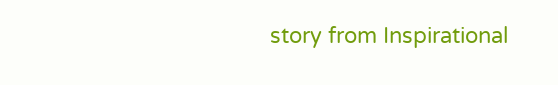story from Inspirational